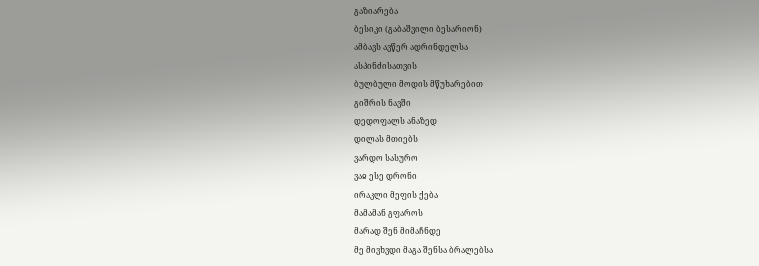გაზიარება
ბესიკი (გაბაშვილი ბესარიონ)
ამბავს ავწერ ადრინდელსა
ასპინძისათვის
ბულბული მოდის მწუხარებით
გიშრის ნავში
დედოფალს ანაზედ
დილას მთიებს
ვარდო სასურო
ვაჲ ესე დრონი
ირაკლი მეფის ქება
მამამან გფაროს
მარად შენ მიმაჩნდე
მე მივხვდი მაგა შენსა ბრალებსა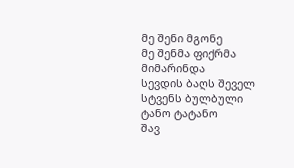მე შენი მგონე
მე შენმა ფიქრმა მიმარინდა
სევდის ბაღს შეველ
სტვენს ბულბული
ტანო ტატანო
შავ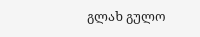გლახ გულო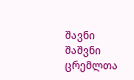შავნი შაშვნი
ცრემლთა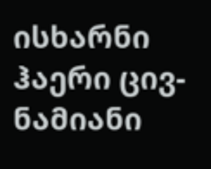ისხარნი
ჰაერი ცივ-ნამიანი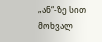„ან“-ზე სით მოხვალ